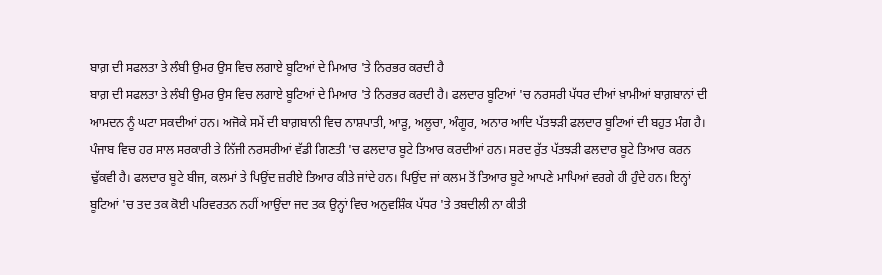ਬਾਗ਼ ਦੀ ਸਫਲਤਾ ਤੇ ਲੰਬੀ ਉਮਰ ਉਸ ਵਿਚ ਲਗਾਏ ਬੂਟਿਆਂ ਦੇ ਮਿਆਰ 'ਤੇ ਨਿਰਭਰ ਕਰਦੀ ਹੈ
ਬਾਗ਼ ਦੀ ਸਫਲਤਾ ਤੇ ਲੰਬੀ ਉਮਰ ਉਸ ਵਿਚ ਲਗਾਏ ਬੂਟਿਆਂ ਦੇ ਮਿਆਰ 'ਤੇ ਨਿਰਭਰ ਕਰਦੀ ਹੈ। ਫਲਦਾਰ ਬੂਟਿਆਂ 'ਚ ਨਰਸਰੀ ਪੱਧਰ ਦੀਆਂ ਖ਼ਾਮੀਆਂ ਬਾਗ਼ਬਾਨਾਂ ਦੀ ਆਮਦਨ ਨੂੰ ਘਟਾ ਸਕਦੀਆਂ ਹਨ। ਅਜੋਕੇ ਸਮੇਂ ਦੀ ਬਾਗ਼ਬਾਨੀ ਵਿਚ ਨਾਸ਼ਪਾਤੀ, ਆੜੂ, ਅਲੂਚਾ, ਅੰਗੂਰ, ਅਨਾਰ ਆਦਿ ਪੱਤਝੜੀ ਫਲਦਾਰ ਬੂਟਿਆਂ ਦੀ ਬਹੁਤ ਮੰਗ ਹੈ। ਪੰਜਾਬ ਵਿਚ ਹਰ ਸਾਲ ਸਰਕਾਰੀ ਤੇ ਨਿੱਜੀ ਨਰਸਰੀਆਂ ਵੱਡੀ ਗਿਣਤੀ 'ਚ ਫਲਦਾਰ ਬੂਟੇ ਤਿਆਰ ਕਰਦੀਆਂ ਹਨ। ਸਰਦ ਰੁੱਤ ਪੱਤਝੜੀ ਫਲਦਾਰ ਬੂਟੇ ਤਿਆਰ ਕਰਨ ਢੁੱਕਵੀ ਹੈ। ਫਲਦਾਰ ਬੂਟੇ ਬੀਜ, ਕਲਮਾਂ ਤੇ ਪਿਉਂਦ ਜ਼ਰੀਏ ਤਿਆਰ ਕੀਤੇ ਜਾਂਦੇ ਹਨ। ਪਿਉਂਦ ਜਾਂ ਕਲਮ ਤੋਂ ਤਿਆਰ ਬੂਟੇ ਆਪਣੇ ਮਾਪਿਆਂ ਵਰਗੇ ਹੀ ਹੁੰਦੇ ਹਨ। ਇਨ੍ਹਾਂ ਬੂਟਿਆਂ 'ਚ ਤਦ ਤਕ ਕੋਈ ਪਰਿਵਰਤਨ ਨਹੀਂ ਆਉਂਦਾ ਜਦ ਤਕ ਉਨ੍ਹਾਂ ਵਿਚ ਅਨੁਵਸ਼ਿੰਕ ਪੱਧਰ 'ਤੇ ਤਬਦੀਲੀ ਨਾ ਕੀਤੀ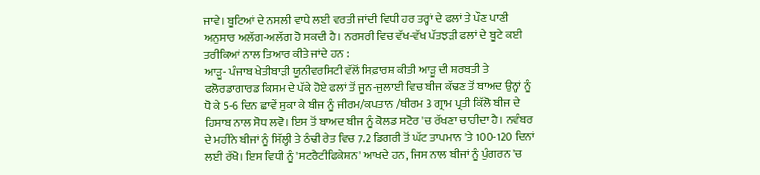ਜਾਵੇ। ਬੂਟਿਆਂ ਦੇ ਨਸਲੀ ਵਾਧੇ ਲਈ ਵਰਤੀ ਜਾਂਦੀ ਵਿਧੀ ਹਰ ਤਰ੍ਹਾਂ ਦੇ ਫਲਾਂ ਤੇ ਪੌਣ ਪਾਣੀ ਅਨੁਸਾਰ ਅਲੱਗ-ਅਲੱਗ ਹੋ ਸਕਦੀ ਹੈ। ਨਰਸਰੀ ਵਿਚ ਵੱਖ-ਵੱਖ ਪੱਤਝੜੀ ਫਲਾਂ ਦੇ ਬੂਟੇ ਕਈ ਤਰੀਕਿਆਂ ਨਾਲ ਤਿਆਰ ਕੀਤੇ ਜਾਂਦੇ ਹਨ :
ਆੜੂ- ਪੰਜਾਬ ਖੇਤੀਬਾੜੀ ਯੂਨੀਵਰਸਿਟੀ ਵੱਲੋਂ ਸਿਫ਼ਾਰਸ਼ ਕੀਤੀ ਆੜੂ ਦੀ ਸ਼ਰਬਤੀ ਤੇ ਫਲੋਰਡਾਗਾਰਡ ਕਿਸਮ ਦੇ ਪੱਕੇ ਹੋਏ ਫਲਾਂ ਤੋਂ ਜੂਨ-ਜੁਲਾਈ ਵਿਚ ਬੀਜ ਕੱਢਣ ਤੋਂ ਬਾਅਦ ਉਨ੍ਹਾਂ ਨੂੰ ਧੋ ਕੇ 5-6 ਦਿਨ ਛਾਵੇਂ ਸੁਕਾ ਕੇ ਬੀਜ ਨੂੰ ਜੀਰਮ/ਕਪਤਾਨ /ਥੀਰਮ 3 ਗ੍ਰਾਮ ਪ੍ਰਤੀ ਕਿੱਲੋ ਬੀਜ ਦੇ ਹਿਸਾਬ ਨਾਲ ਸੋਧ ਲਵੋ। ਇਸ ਤੋਂ ਬਾਅਦ ਬੀਜ ਨੂੰ ਕੋਲਡ ਸਟੋਰ 'ਚ ਰੱਖਣਾ ਚਾਹੀਦਾ ਹੈ। ਨਵੰਬਰ ਦੇ ਮਹੀਨੇ ਬੀਜਾਂ ਨੂੰ ਸਿੱਲ੍ਹੀ ਤੇ ਠੰਢੀ ਰੇਤ ਵਿਚ 7.2 ਡਿਗਰੀ ਤੋਂ ਘੱਟ ਤਾਪਮਾਨ 'ਤੇ 100-120 ਦਿਨਾਂ ਲਈ ਰੱਖੋ। ਇਸ ਵਿਧੀ ਨੂੰ 'ਸਟਰੈਟੀਫਿਕੇਸ਼ਨ' ਆਖਦੇ ਹਨ, ਜਿਸ ਨਾਲ ਬੀਜਾਂ ਨੂੰ ਪੁੰਗਰਨ 'ਚ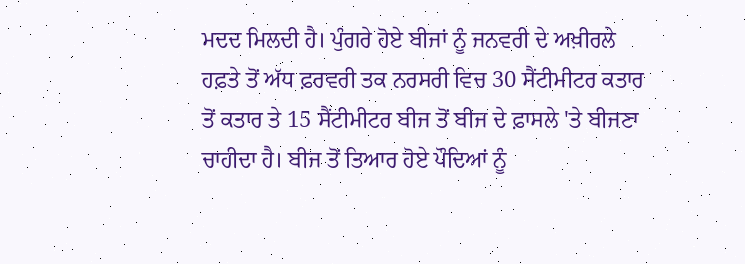ਮਦਦ ਮਿਲਦੀ ਹੈ। ਪੁੰਗਰੇ ਹੋਏ ਬੀਜਾਂ ਨੂੰ ਜਨਵਰੀ ਦੇ ਅਖ਼ੀਰਲੇ ਹਫ਼ਤੇ ਤੋਂ ਅੱਧ ਫ਼ਰਵਰੀ ਤਕ ਨਰਸਰੀ ਵਿਚ 30 ਸੈਂਟੀਮੀਟਰ ਕਤਾਰ ਤੋਂ ਕਤਾਰ ਤੇ 15 ਸੈਂਟੀਮੀਟਰ ਬੀਜ ਤੋਂ ਬੀਜ ਦੇ ਫ਼ਾਸਲੇ 'ਤੇ ਬੀਜਣਾ ਚਾਹੀਦਾ ਹੈ। ਬੀਜ ਤੋਂ ਤਿਆਰ ਹੋਏ ਪੌਦਿਆਂ ਨੂੰ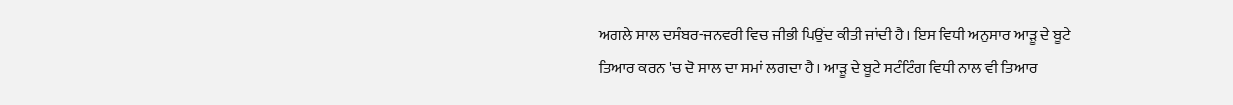ਅਗਲੇ ਸਾਲ ਦਸੰਬਰ-ਜਨਵਰੀ ਵਿਚ ਜੀਭੀ ਪਿਉਂਦ ਕੀਤੀ ਜਾਂਦੀ ਹੈ। ਇਸ ਵਿਧੀ ਅਨੁਸਾਰ ਆੜੂ ਦੇ ਬੂਟੇ ਤਿਆਰ ਕਰਨ 'ਚ ਦੋ ਸਾਲ ਦਾ ਸਮਾਂ ਲਗਦਾ ਹੈ। ਆੜੂ ਦੇ ਬੂਟੇ ਸਟੰਟਿੰਗ ਵਿਧੀ ਨਾਲ ਵੀ ਤਿਆਰ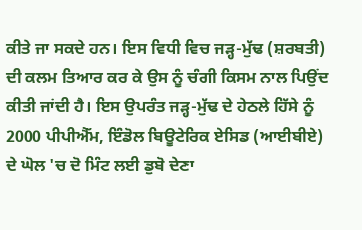ਕੀਤੇ ਜਾ ਸਕਦੇ ਹਨ। ਇਸ ਵਿਧੀ ਵਿਚ ਜੜ੍ਹ-ਮੁੱਢ (ਸ਼ਰਬਤੀ) ਦੀ ਕਲਮ ਤਿਆਰ ਕਰ ਕੇ ਉਸ ਨੂੰ ਚੰਗੀ ਕਿਸਮ ਨਾਲ ਪਿਉਂਦ ਕੀਤੀ ਜਾਂਦੀ ਹੈ। ਇਸ ਉਪਰੰਤ ਜੜ੍ਹ-ਮੁੱਢ ਦੇ ਹੇਠਲੇ ਹਿੱਸੇ ਨੂੰ 2000 ਪੀਪੀਐੱਮ, ਇੰਡੋਲ ਬਿਊਟੇਰਿਕ ਏਸਿਡ (ਆਈਬੀਏ) ਦੇ ਘੋਲ 'ਚ ਦੋ ਮਿੰਟ ਲਈ ਡੁਬੋ ਦੇਣਾ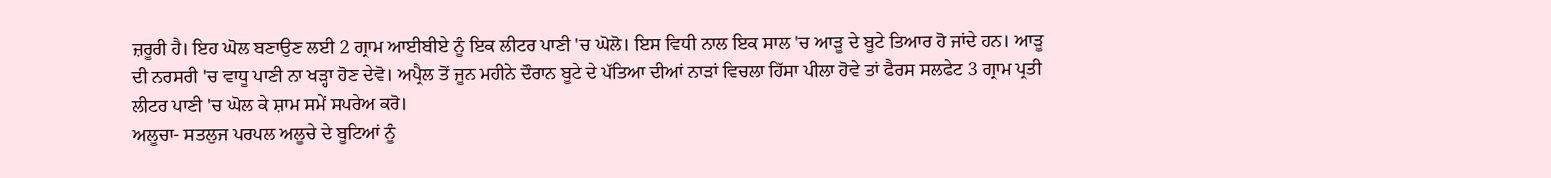ਜ਼ਰੂਰੀ ਹੈ। ਇਹ ਘੋਲ ਬਣਾਉਣ ਲਈ 2 ਗ੍ਰਾਮ ਆਈਬੀਏ ਨੂੰ ਇਕ ਲੀਟਰ ਪਾਣੀ 'ਚ ਘੋਲੋ। ਇਸ ਵਿਧੀ ਨਾਲ ਇਕ ਸਾਲ 'ਚ ਆੜੂ ਦੇ ਬੂਟੇ ਤਿਆਰ ਹੋ ਜਾਂਦੇ ਹਨ। ਆੜੂ ਦੀ ਨਰਸਰੀ 'ਚ ਵਾਧੂ ਪਾਣੀ ਨਾ ਖੜ੍ਹਾ ਹੋਣ ਦੇਵੋ। ਅਪ੍ਰੈਲ ਤੋਂ ਜੂਨ ਮਹੀਨੇ ਦੌਰਾਨ ਬੂਟੇ ਦੇ ਪੱਤਿਆ ਦੀਆਂ ਨਾੜਾਂ ਵਿਚਲਾ ਹਿੱਸਾ ਪੀਲਾ ਹੋਵੇ ਤਾਂ ਫੈਰਸ ਸਲਫੇਟ 3 ਗ੍ਰਾਮ ਪ੍ਰਤੀ ਲੀਟਰ ਪਾਣੀ 'ਚ ਘੋਲ ਕੇ ਸ਼ਾਮ ਸਮੇਂ ਸਪਰੇਅ ਕਰੋ।
ਅਲੂਚਾ- ਸਤਲੁਜ ਪਰਪਲ ਅਲੂਚੇ ਦੇ ਬੂਟਿਆਂ ਨੂੰ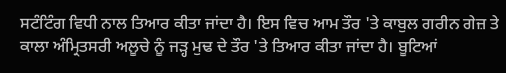ਸਟੰਟਿੰਗ ਵਿਧੀ ਨਾਲ ਤਿਆਰ ਕੀਤਾ ਜਾਂਦਾ ਹੈ। ਇਸ ਵਿਚ ਆਮ ਤੌਰ 'ਤੇ ਕਾਬੁਲ ਗਰੀਨ ਗੇਜ਼ ਤੇ ਕਾਲਾ ਅੰਮ੍ਰਿਤਸਰੀ ਅਲੂਚੇ ਨੂੰ ਜੜ੍ਹ ਮੁਢ ਦੇ ਤੌਰ 'ਤੇ ਤਿਆਰ ਕੀਤਾ ਜਾਂਦਾ ਹੈ। ਬੂਟਿਆਂ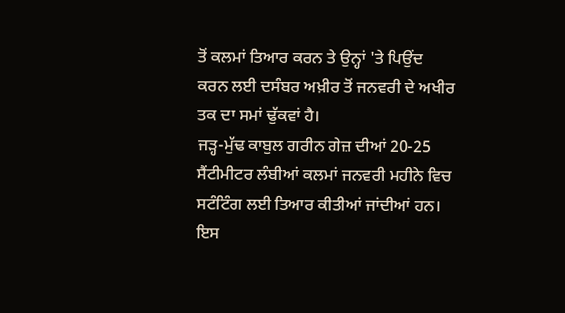ਤੋਂ ਕਲਮਾਂ ਤਿਆਰ ਕਰਨ ਤੇ ਉਨ੍ਹਾਂ 'ਤੇ ਪਿਉਂਦ ਕਰਨ ਲਈ ਦਸੰਬਰ ਅਖ਼ੀਰ ਤੋਂ ਜਨਵਰੀ ਦੇ ਅਖੀਰ ਤਕ ਦਾ ਸਮਾਂ ਢੁੱਕਵਾਂ ਹੈ।
ਜੜ੍ਹ-ਮੁੱਢ ਕਾਬੁਲ ਗਰੀਨ ਗੇਜ਼ ਦੀਆਂ 20-25 ਸੈਂਟੀਮੀਟਰ ਲੰਬੀਆਂ ਕਲਮਾਂ ਜਨਵਰੀ ਮਹੀਨੇ ਵਿਚ ਸਟੰਟਿੰਗ ਲਈ ਤਿਆਰ ਕੀਤੀਆਂ ਜਾਂਦੀਆਂ ਹਨ। ਇਸ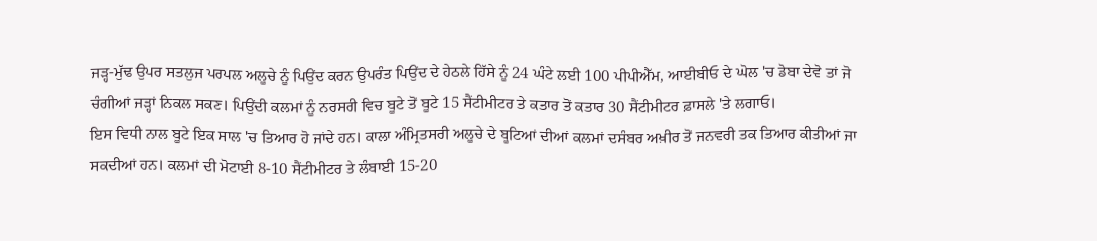ਜੜ੍ਹ-ਮੁੱਢ ਉਪਰ ਸਤਲੁਜ ਪਰਪਲ ਅਲੂਚੇ ਨੂੰ ਪਿਉਂਦ ਕਰਨ ਉਪਰੰਤ ਪਿਉਂਦ ਦੇ ਹੇਠਲੇ ਹਿੱਸੇ ਨੂੰ 24 ਘੰਟੇ ਲਈ 100 ਪੀਪੀਐੱਮ, ਆਈਬੀਓ ਦੇ ਘੋਲ 'ਚ ਡੋਬਾ ਦੇਵੋ ਤਾਂ ਜੋ ਚੰਗੀਆਂ ਜੜ੍ਹਾਂ ਨਿਕਲ ਸਕਣ। ਪਿਉਂਦੀ ਕਲਮਾਂ ਨੂੰ ਨਰਸਰੀ ਵਿਚ ਬੂਟੇ ਤੋਂ ਬੂਟੇ 15 ਸੈਂਟੀਮੀਟਰ ਤੇ ਕਤਾਰ ਤੋਂ ਕਤਾਰ 30 ਸੈਂਟੀਮੀਟਰ ਫ਼ਾਸਲੇ 'ਤੇ ਲਗਾਓ।
ਇਸ ਵਿਧੀ ਨਾਲ ਬੂਟੇ ਇਕ ਸਾਲ 'ਚ ਤਿਆਰ ਹੋ ਜਾਂਦੇ ਹਨ। ਕਾਲਾ ਅੰਮ੍ਰਿਤਸਰੀ ਅਲੂਚੇ ਦੇ ਬੂਟਿਆਂ ਦੀਆਂ ਕਲਮਾਂ ਦਸੰਬਰ ਅਖ਼ੀਰ ਤੋਂ ਜਨਵਰੀ ਤਕ ਤਿਆਰ ਕੀਤੀਆਂ ਜਾ ਸਕਦੀਆਂ ਹਨ। ਕਲਮਾਂ ਦੀ ਮੋਟਾਈ 8-10 ਸੈਂਟੀਮੀਟਰ ਤੇ ਲੰਬਾਈ 15-20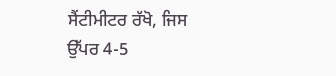ਸੈਂਟੀਮੀਟਰ ਰੱਖੋ, ਜਿਸ ਉੱਪਰ 4-5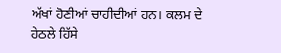ਅੱਖਾਂ ਹੋਣੀਆਂ ਚਾਹੀਦੀਆਂ ਹਨ। ਕਲਮ ਦੇ ਹੇਠਲੇ ਹਿੱਸੇ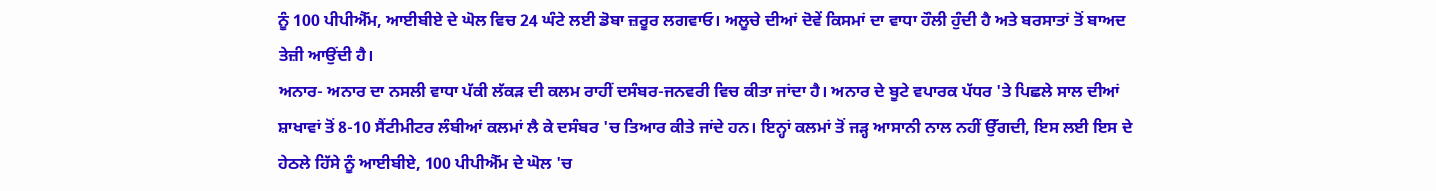ਨੂੰ 100 ਪੀਪੀਐੱਮ, ਆਈਬੀਏ ਦੇ ਘੋਲ ਵਿਚ 24 ਘੰਟੇ ਲਈ ਡੋਬਾ ਜ਼ਰੂਰ ਲਗਵਾਓ। ਅਲੂਚੇ ਦੀਆਂ ਦੋਵੇਂ ਕਿਸਮਾਂ ਦਾ ਵਾਧਾ ਹੌਲੀ ਹੁੰਦੀ ਹੈ ਅਤੇ ਬਰਸਾਤਾਂ ਤੋਂ ਬਾਅਦ ਤੇਜ਼ੀ ਆਉਂਦੀ ਹੈ।
ਅਨਾਰ- ਅਨਾਰ ਦਾ ਨਸਲੀ ਵਾਧਾ ਪੱਕੀ ਲੱਕੜ ਦੀ ਕਲਮ ਰਾਹੀਂ ਦਸੰਬਰ-ਜਨਵਰੀ ਵਿਚ ਕੀਤਾ ਜਾਂਦਾ ਹੈ। ਅਨਾਰ ਦੇ ਬੂਟੇ ਵਪਾਰਕ ਪੱਧਰ 'ਤੇ ਪਿਛਲੇ ਸਾਲ ਦੀਆਂ ਸ਼ਾਖਾਵਾਂ ਤੋਂ 8-10 ਸੈਂਟੀਮੀਟਰ ਲੰਬੀਆਂ ਕਲਮਾਂ ਲੈ ਕੇ ਦਸੰਬਰ 'ਚ ਤਿਆਰ ਕੀਤੇ ਜਾਂਦੇ ਹਨ। ਇਨ੍ਹਾਂ ਕਲਮਾਂ ਤੋਂ ਜੜ੍ਹ ਆਸਾਨੀ ਨਾਲ ਨਹੀਂ ਉੱਗਦੀ, ਇਸ ਲਈ ਇਸ ਦੇ ਹੇਠਲੇ ਹਿੱਸੇ ਨੂੰ ਆਈਬੀਏ, 100 ਪੀਪੀਐੱਮ ਦੇ ਘੋਲ 'ਚ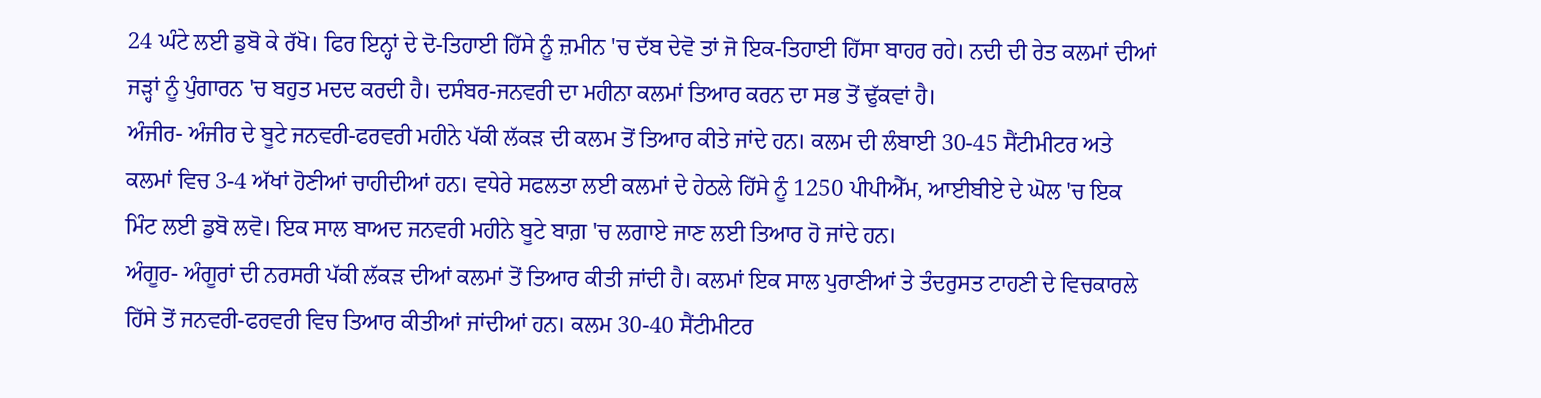24 ਘੰਟੇ ਲਈ ਡੁਬੋ ਕੇ ਰੱਖੋ। ਫਿਰ ਇਨ੍ਹਾਂ ਦੇ ਦੋ-ਤਿਹਾਈ ਹਿੱਸੇ ਨੂੰ ਜ਼ਮੀਨ 'ਚ ਦੱਬ ਦੇਵੋ ਤਾਂ ਜੋ ਇਕ-ਤਿਹਾਈ ਹਿੱਸਾ ਬਾਹਰ ਰਹੇ। ਨਦੀ ਦੀ ਰੇਤ ਕਲਮਾਂ ਦੀਆਂ ਜੜ੍ਹਾਂ ਨੂੰ ਪੁੰਗਾਰਨ 'ਚ ਬਹੁਤ ਮਦਦ ਕਰਦੀ ਹੈ। ਦਸੰਬਰ-ਜਨਵਰੀ ਦਾ ਮਹੀਨਾ ਕਲਮਾਂ ਤਿਆਰ ਕਰਨ ਦਾ ਸਭ ਤੋਂ ਢੁੱਕਵਾਂ ਹੈ।
ਅੰਜੀਰ- ਅੰਜੀਰ ਦੇ ਬੂਟੇ ਜਨਵਰੀ-ਫਰਵਰੀ ਮਹੀਨੇ ਪੱਕੀ ਲੱਕੜ ਦੀ ਕਲਮ ਤੋਂ ਤਿਆਰ ਕੀਤੇ ਜਾਂਦੇ ਹਨ। ਕਲਮ ਦੀ ਲੰਬਾਈ 30-45 ਸੈਂਟੀਮੀਟਰ ਅਤੇ ਕਲਮਾਂ ਵਿਚ 3-4 ਅੱਖਾਂ ਹੋਣੀਆਂ ਚਾਹੀਦੀਆਂ ਹਨ। ਵਧੇਰੇ ਸਫਲਤਾ ਲਈ ਕਲਮਾਂ ਦੇ ਹੇਠਲੇ ਹਿੱਸੇ ਨੂੰ 1250 ਪੀਪੀਐੱਮ, ਆਈਬੀਏ ਦੇ ਘੋਲ 'ਚ ਇਕ ਮਿੰਟ ਲਈ ਡੁਬੋ ਲਵੋ। ਇਕ ਸਾਲ ਬਾਅਦ ਜਨਵਰੀ ਮਹੀਨੇ ਬੂਟੇ ਬਾਗ਼ 'ਚ ਲਗਾਏ ਜਾਣ ਲਈ ਤਿਆਰ ਹੋ ਜਾਂਦੇ ਹਨ।
ਅੰਗੂਰ- ਅੰਗੂਰਾਂ ਦੀ ਨਰਸਰੀ ਪੱਕੀ ਲੱਕੜ ਦੀਆਂ ਕਲਮਾਂ ਤੋਂ ਤਿਆਰ ਕੀਤੀ ਜਾਂਦੀ ਹੈ। ਕਲਮਾਂ ਇਕ ਸਾਲ ਪੁਰਾਣੀਆਂ ਤੇ ਤੰਦਰੁਸਤ ਟਾਹਣੀ ਦੇ ਵਿਚਕਾਰਲੇ ਹਿੱਸੇ ਤੋਂ ਜਨਵਰੀ-ਫਰਵਰੀ ਵਿਚ ਤਿਆਰ ਕੀਤੀਆਂ ਜਾਂਦੀਆਂ ਹਨ। ਕਲਮ 30-40 ਸੈਂਟੀਮੀਟਰ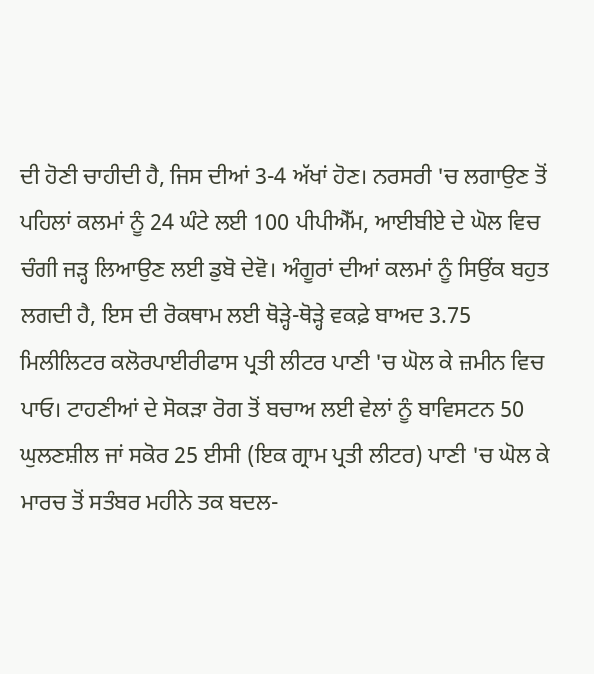ਦੀ ਹੋਣੀ ਚਾਹੀਦੀ ਹੈ, ਜਿਸ ਦੀਆਂ 3-4 ਅੱਖਾਂ ਹੋਣ। ਨਰਸਰੀ 'ਚ ਲਗਾਉਣ ਤੋਂ ਪਹਿਲਾਂ ਕਲਮਾਂ ਨੂੰ 24 ਘੰਟੇ ਲਈ 100 ਪੀਪੀਐੱਮ, ਆਈਬੀਏ ਦੇ ਘੋਲ ਵਿਚ ਚੰਗੀ ਜੜ੍ਹ ਲਿਆਉਣ ਲਈ ਡੁਬੋ ਦੇਵੋ। ਅੰਗੂਰਾਂ ਦੀਆਂ ਕਲਮਾਂ ਨੂੰ ਸਿਉਂਕ ਬਹੁਤ ਲਗਦੀ ਹੈ, ਇਸ ਦੀ ਰੋਕਥਾਮ ਲਈ ਥੋੜ੍ਹੇ-ਥੋੜ੍ਹੇ ਵਕਫ਼ੇ ਬਾਅਦ 3.75 ਮਿਲੀਲਿਟਰ ਕਲੋਰਪਾਈਰੀਫਾਸ ਪ੍ਰਤੀ ਲੀਟਰ ਪਾਣੀ 'ਚ ਘੋਲ ਕੇ ਜ਼ਮੀਨ ਵਿਚ ਪਾਓ। ਟਾਹਣੀਆਂ ਦੇ ਸੋਕੜਾ ਰੋਗ ਤੋਂ ਬਚਾਅ ਲਈ ਵੇਲਾਂ ਨੂੰ ਬਾਵਿਸਟਨ 50 ਘੁਲਣਸ਼ੀਲ ਜਾਂ ਸਕੋਰ 25 ਈਸੀ (ਇਕ ਗ੍ਰਾਮ ਪ੍ਰਤੀ ਲੀਟਰ) ਪਾਣੀ 'ਚ ਘੋਲ ਕੇ ਮਾਰਚ ਤੋਂ ਸਤੰਬਰ ਮਹੀਨੇ ਤਕ ਬਦਲ-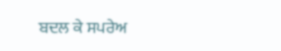ਬਦਲ ਕੇ ਸਪਰੇਅ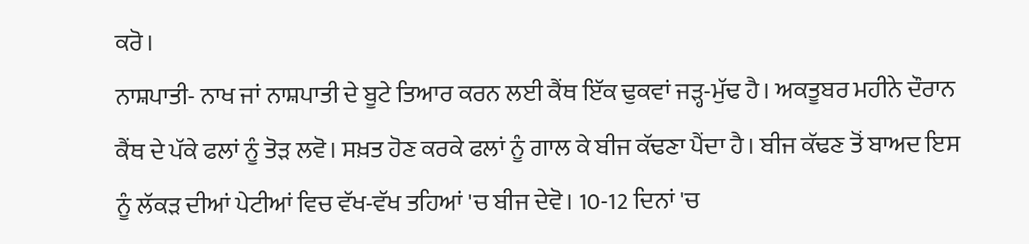ਕਰੋ।
ਨਾਸ਼ਪਾਤੀ- ਨਾਖ ਜਾਂ ਨਾਸ਼ਪਾਤੀ ਦੇ ਬੂਟੇ ਤਿਆਰ ਕਰਨ ਲਈ ਕੈਂਥ ਇੱਕ ਢੁਕਵਾਂ ਜੜ੍ਹ-ਮੁੱਢ ਹੈ। ਅਕਤੂਬਰ ਮਹੀਨੇ ਦੌਰਾਨ ਕੈਂਥ ਦੇ ਪੱਕੇ ਫਲਾਂ ਨੂੰ ਤੋੜ ਲਵੋ। ਸਖ਼ਤ ਹੋਣ ਕਰਕੇ ਫਲਾਂ ਨੂੰ ਗਾਲ ਕੇ ਬੀਜ ਕੱਢਣਾ ਪੈਂਦਾ ਹੈ। ਬੀਜ ਕੱਢਣ ਤੋਂ ਬਾਅਦ ਇਸ ਨੂੰ ਲੱਕੜ ਦੀਆਂ ਪੇਟੀਆਂ ਵਿਚ ਵੱਖ-ਵੱਖ ਤਹਿਆਂ 'ਚ ਬੀਜ ਦੇਵੋ। 10-12 ਦਿਨਾਂ 'ਚ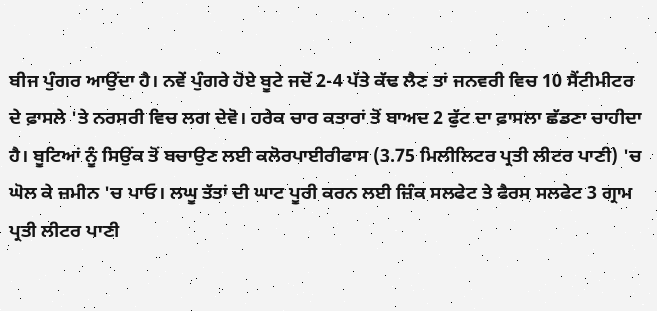ਬੀਜ ਪੁੰਗਰ ਆਉਂਦਾ ਹੈ। ਨਵੇਂ ਪੁੰਗਰੇ ਹੋਏ ਬੂਟੇ ਜਦੋਂ 2-4 ਪੱਤੇ ਕੱਢ ਲੈਣ ਤਾਂ ਜਨਵਰੀ ਵਿਚ 10 ਸੈਂਟੀਮੀਟਰ ਦੇ ਫ਼ਾਸਲੇ 'ਤੇ ਨਰਸਰੀ ਵਿਚ ਲਗ ਦੇਵੋ। ਹਰੇਕ ਚਾਰ ਕਤਾਰਾਂ ਤੋਂ ਬਾਅਦ 2 ਫੁੱਟ ਦਾ ਫ਼ਾਸਲਾ ਛੱਡਣਾ ਚਾਹੀਦਾ ਹੈ। ਬੂਟਿਆਂ ਨੂੰ ਸਿਉਂਕ ਤੋਂ ਬਚਾਉਣ ਲਈ ਕਲੋਰਪਾਈਰੀਫਾਸ (3.75 ਮਿਲੀਲਿਟਰ ਪ੍ਰਤੀ ਲੀਟਰ ਪਾਣੀ) 'ਚ ਘੋਲ ਕੇ ਜ਼ਮੀਨ 'ਚ ਪਾਓ। ਲਘੂ ਤੱਤਾਂ ਦੀ ਘਾਟ ਪੂਰੀ ਕਰਨ ਲਈ ਜ਼ਿੰਕ ਸਲਫੇਟ ਤੇ ਫੈਰਸ ਸਲਫੇਟ 3 ਗ੍ਰਾਮ ਪ੍ਰਤੀ ਲੀਟਰ ਪਾਣੀ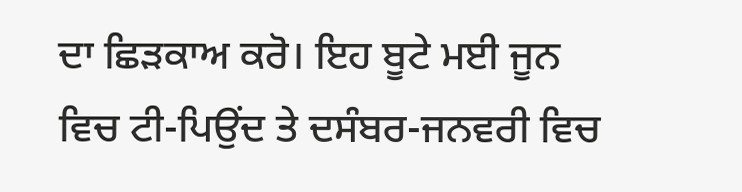ਦਾ ਛਿੜਕਾਅ ਕਰੋ। ਇਹ ਬੂਟੇ ਮਈ ਜੂਨ ਵਿਚ ਟੀ-ਪਿਉਂਦ ਤੇ ਦਸੰਬਰ-ਜਨਵਰੀ ਵਿਚ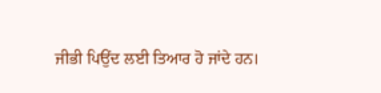ਜੀਭੀ ਪਿਉਂਦ ਲਈ ਤਿਆਰ ਹੋ ਜਾਂਦੇ ਹਨ।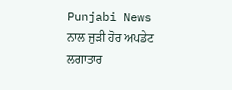Punjabi News ਨਾਲ ਜੁੜੀ ਹੋਰ ਅਪਡੇਟ ਲਗਾਤਾਰ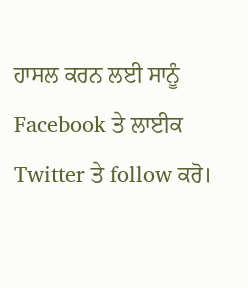ਹਾਸਲ ਕਰਨ ਲਈ ਸਾਨੂੰ Facebook ਤੇ ਲਾਈਕ Twitter ਤੇ follow ਕਰੋ।